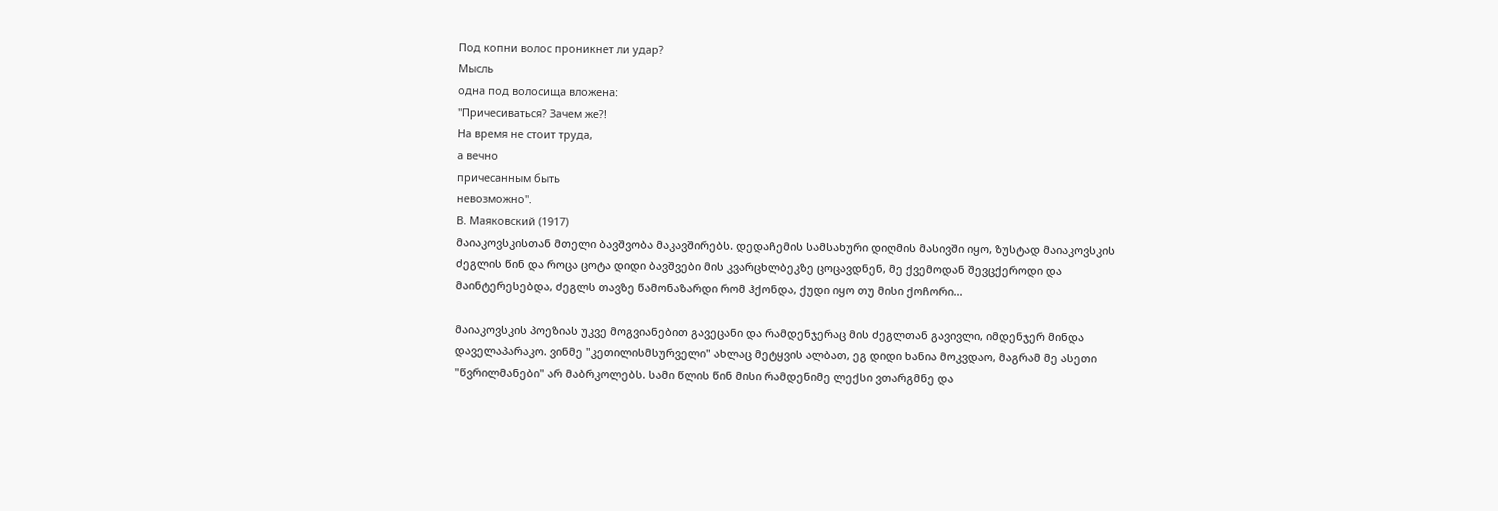Под копни волос проникнет ли удар?
Мысль
одна под волосища вложена:
"Причесиваться? Зачем же?!
На время не стоит труда,
а вечно
причесанным быть
невозможно".
В. Маяковский (1917)
მაიაკოვსკისთან მთელი ბავშვობა მაკავშირებს. დედაჩემის სამსახური დიღმის მასივში იყო, ზუსტად მაიაკოვსკის ძეგლის წინ და როცა ცოტა დიდი ბავშვები მის კვარცხლბეკზე ცოცავდნენ, მე ქვემოდან შევცქეროდი და მაინტერესებდა, ძეგლს თავზე წამონაზარდი რომ ჰქონდა, ქუდი იყო თუ მისი ქოჩორი...

მაიაკოვსკის პოეზიას უკვე მოგვიანებით გავეცანი და რამდენჯერაც მის ძეგლთან გავივლი, იმდენჯერ მინდა დაველაპარაკო. ვინმე "კეთილისმსურველი" ახლაც მეტყვის ალბათ, ეგ დიდი ხანია მოკვდაო, მაგრამ მე ასეთი "წვრილმანები" არ მაბრკოლებს. სამი წლის წინ მისი რამდენიმე ლექსი ვთარგმნე და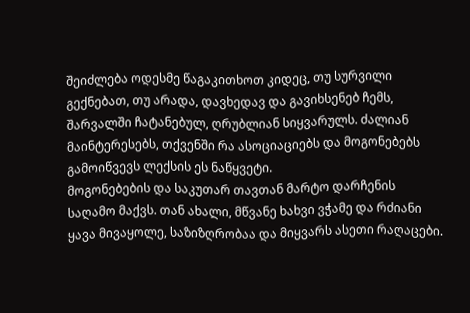შეიძლება ოდესმე წაგაკითხოთ კიდეც, თუ სურვილი გექნებათ, თუ არადა, დავხედავ და გავიხსენებ ჩემს, შარვალში ჩატანებულ, ღრუბლიან სიყვარულს. ძალიან მაინტერესებს, თქვენში რა ასოციაციებს და მოგონებებს გამოიწვევს ლექსის ეს ნაწყვეტი.
მოგონებების და საკუთარ თავთან მარტო დარჩენის საღამო მაქვს. თან ახალი, მწვანე ხახვი ვჭამე და რძიანი ყავა მივაყოლე, საზიზღრობაა და მიყვარს ასეთი რაღაცები.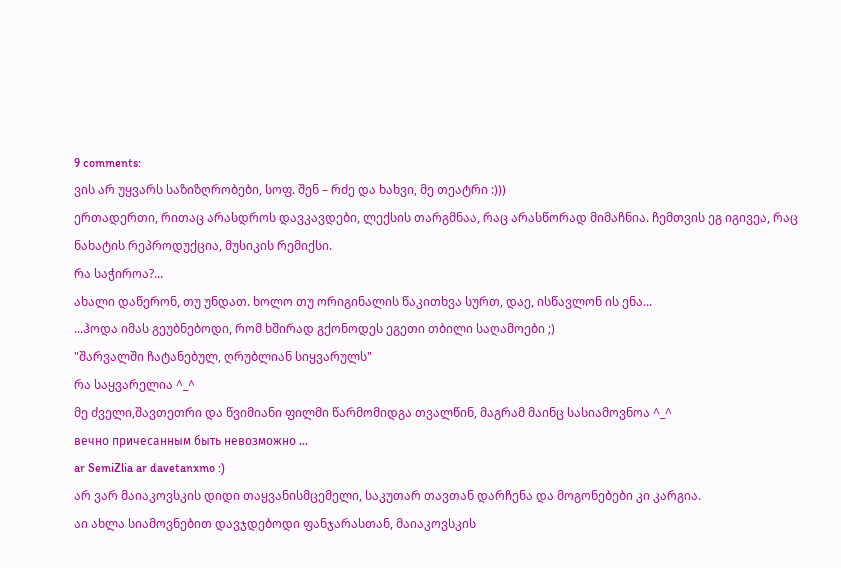9 comments:
ვის არ უყვარს საზიზღრობები, სოფ. შენ – რძე და ხახვი, მე თეატრი :)))
ერთადერთი, რითაც არასდროს დავკავდები, ლექსის თარგმნაა, რაც არასწორად მიმაჩნია. ჩემთვის ეგ იგივეა, რაც ნახატის რეპროდუქცია, მუსიკის რემიქსი.
რა საჭიროა?...
ახალი დაწერონ, თუ უნდათ. ხოლო თუ ორიგინალის წაკითხვა სურთ, დაე, ისწავლონ ის ენა...
...ჰოდა იმას გეუბნებოდი, რომ ხშირად გქონოდეს ეგეთი თბილი საღამოები ;)
"შარვალში ჩატანებულ, ღრუბლიან სიყვარულს"
რა საყვარელია ^_^
მე ძველი,შავთეთრი და წვიმიანი ფილმი წარმომიდგა თვალწინ, მაგრამ მაინც სასიამოვნოა ^_^
вечно причесанным быть невозможно ...
ar SemiZlia ar davetanxmo :)
არ ვარ მაიაკოვსკის დიდი თაყვანისმცემელი, საკუთარ თავთან დარჩენა და მოგონებები კი კარგია.
აი ახლა სიამოვნებით დავჯდებოდი ფანჯარასთან, მაიაკოვსკის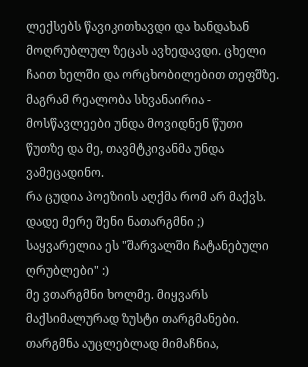ლექსებს წავიკითხავდი და ხანდახან მოღრუბლულ ზეცას ავხედავდი. ცხელი ჩაით ხელში და ორცხობილებით თეფშზე.
მაგრამ რეალობა სხვანაირია - მოსწავლეები უნდა მოვიდნენ წუთი წუთზე და მე, თავმტკივანმა უნდა ვამეცადინო.
რა ცუდია პოეზიის აღქმა რომ არ მაქვს. დადე მერე შენი ნათარგმნი ;)
საყვარელია ეს "შარვალში ჩატანებული ღრუბლები" :)
მე ვთარგმნი ხოლმე. მიყვარს მაქსიმალურად ზუსტი თარგმანები.
თარგმნა აუცლებლად მიმაჩნია,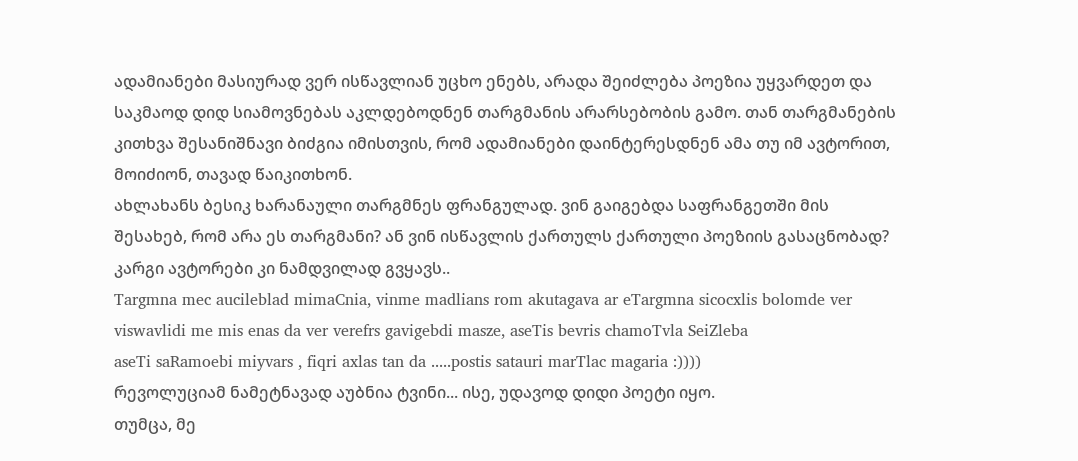ადამიანები მასიურად ვერ ისწავლიან უცხო ენებს, არადა შეიძლება პოეზია უყვარდეთ და საკმაოდ დიდ სიამოვნებას აკლდებოდნენ თარგმანის არარსებობის გამო. თან თარგმანების კითხვა შესანიშნავი ბიძგია იმისთვის, რომ ადამიანები დაინტერესდნენ ამა თუ იმ ავტორით, მოიძიონ, თავად წაიკითხონ.
ახლახანს ბესიკ ხარანაული თარგმნეს ფრანგულად. ვინ გაიგებდა საფრანგეთში მის შესახებ, რომ არა ეს თარგმანი? ან ვინ ისწავლის ქართულს ქართული პოეზიის გასაცნობად? კარგი ავტორები კი ნამდვილად გვყავს..
Targmna mec aucileblad mimaCnia, vinme madlians rom akutagava ar eTargmna sicocxlis bolomde ver viswavlidi me mis enas da ver verefrs gavigebdi masze, aseTis bevris chamoTvla SeiZleba
aseTi saRamoebi miyvars , fiqri axlas tan da .....postis satauri marTlac magaria :))))
რევოლუციამ ნამეტნავად აუბნია ტვინი... ისე, უდავოდ დიდი პოეტი იყო.
თუმცა, მე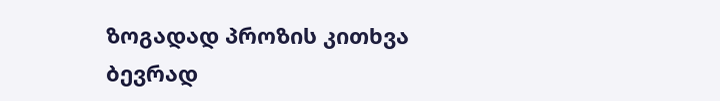ზოგადად პროზის კითხვა ბევრად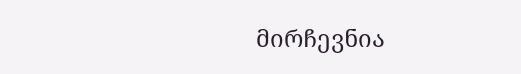მირჩევნია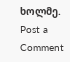ხოლმე.
Post a Comment